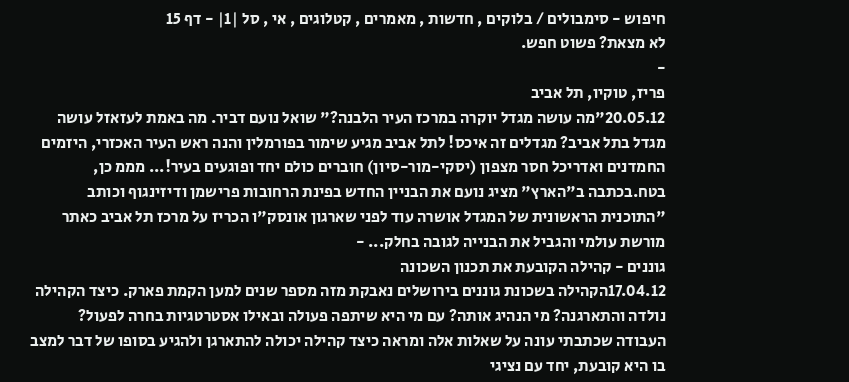חיפוש - סימבולים / בלוקים , חדשות , מאמרים , קטלוגים , אי , סל |1| - דף 15
לא מצאת? פשוט חפש.
-
פריז, טוקיו, תל אביב
20.05.12"מה עושה מגדל יוקרה במרכז העיר הלבנה?" שואל נועם דביר. מה באמת לעזאזל עושה מגדל בתל אביב? מגדלים זה איכס! לתל אביב מגיע שימור בפורמלין והנה ראש העיר האכזרי, היזמים החמדנים ואדריכל חסר מצפון (יסקי-מור-סיון) חוברים כולם יחד ופוגעים בעיר!... מממ כן, בטח.בכתבה ב"הארץ" מציג נועם את הבניין החדש בפינת הרחובות פרישמן ודיזינגוף וכותב "התוכנית הראשונית של המגדל אושרה עוד לפני שארגון אונסק"ו הכריז על מרכז תל אביב כאתר מורשת עולמי והגביל את הבנייה לגובה בחלק... -
גוננים - קהילה הקובעת את תכנון השכונה
17.04.12הקהילה בשכונת גוננים בירושלים נאבקת מזה מספר שנים למען הקמת פארק. כיצד הקהילה נולדה והתארגנה? מי הנהיג אותה? עם מי היא שיתפה פעולה ובאילו אסטרטגיות בחרה לפעול? העבודה שכתבתי עונה על שאלות אלה ומראה כיצד קהילה יכולה להתארגן ולהגיע בסופו של דבר למצב בו היא קובעת, יחד עם נציגי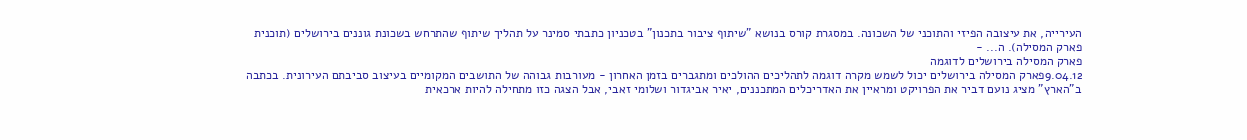העירייה, את עיצובה הפיזי והתוכני של השכונה. במסגרת קורס בנושא "שיתוף ציבור בתכנון" בטכניון כתבתי סמינר על תהליך שיתוף שהתרחש בשכונת גוננים בירושלים (תוכנית פארק המסילה). ה... -
פארק המסילה בירושלים לדוגמה
9.04.12פארק המסילה בירושלים יכול לשמש מקרה דוגמה לתהליכים ההולכים ומתגברים בזמן האחרון - מעורבות גבוהה של התושבים המקומיים בעיצוב סביבתם העירונית. בכתבה ב"הארץ" מציג נועם דביר את הפרויקט ומראיין את האדריכלים המתכננים, יאיר אביגדור ושלומי זאבי, אבל הצגה כזו מתחילה להיות ארכאית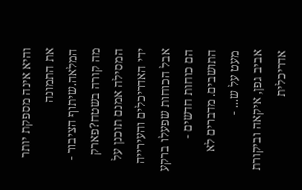והיא אינה מספקת יותר את התמונה המלאה.שיתוף הציבור - מה קורה בשטח?פארק המסילה אמנם תוכנן על ידי האדריכלים והעירייה אבל הכוחות שפעלו ברקע הם כוחות חדשים - התושבים. מדברים לא מעט על ש... -
אביב גפן, איקאה וביקורת אדריכלית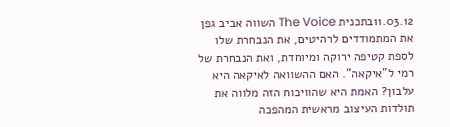11.03.12בתכנית The Voice השווה אביב גפן את המתמודדים לרהיטים, את הנבחרת שלו לספת קטיפה ירוקה ומיוחדת, ואת הנבחרת של רמי ל"איקאה". האם ההשוואה לאיקאה היא עלבון? האמת היא שהוויכוח הזה מלווה את תולדות העיצוב מראשית המהפכה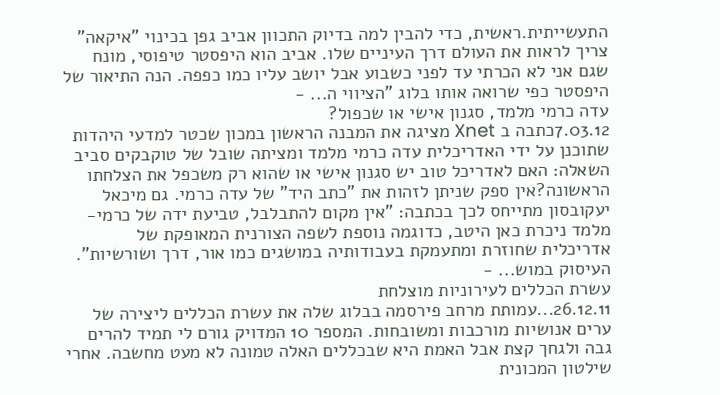התעשייתית.ראשית, כדי להבין למה בדיוק התכוון אביב גפן בכינוי "איקאה" צריך לראות את העולם דרך העיניים שלו. אביב הוא היפסטר טיפוסי, מונח שגם אני לא הכרתי עד לפני כשבוע אבל יושב עליו כמו כפפה. הנה התיאור של היפסטר כפי שרואה אותו בלוג "הציווי ה... -
עדה כרמי מלמד, סגנון אישי או שכפול?
7.03.12כתבה ב Xnet מציגה את המבנה הראשון במכון שכטר למדעי היהדות שתוכנן על ידי האדריכלית עדה כרמי מלמד ומציתה שובל של טוקבקים סביב השאלה: האם לאדריכל טוב יש סגנון אישי או שהוא רק משכפל את הצלחתו הראשונה?אין ספק שניתן לזהות את "כתב היד" של עדה כרמי. גם מיכאל יעקובסון מתייחס לכך בכתבה: "אין מקום להתבלבל, טביעת ידה של כרמי-מלמד ניכרת כאן היטב, כדוגמה נוספת לשפה הצורנית המאופקת של אדריכלית שחוזרת ומתעמקת בעבודותיה במושגים כמו אור, דרך ושורשיות". העיסוק במוש... -
עשרת הכללים לעירוניות מוצלחת
26.12.11...עמותת מרחב פירסמה בבלוג שלה את עשרת הכללים ליצירה של ערים אנושיות מורכבות ומשובחות. המספר 10 המדויק גורם לי תמיד להרים גבה ולגחך קצת אבל האמת היא שבכללים האלה טמונה לא מעט מחשבה. אחרי שילטון המכונית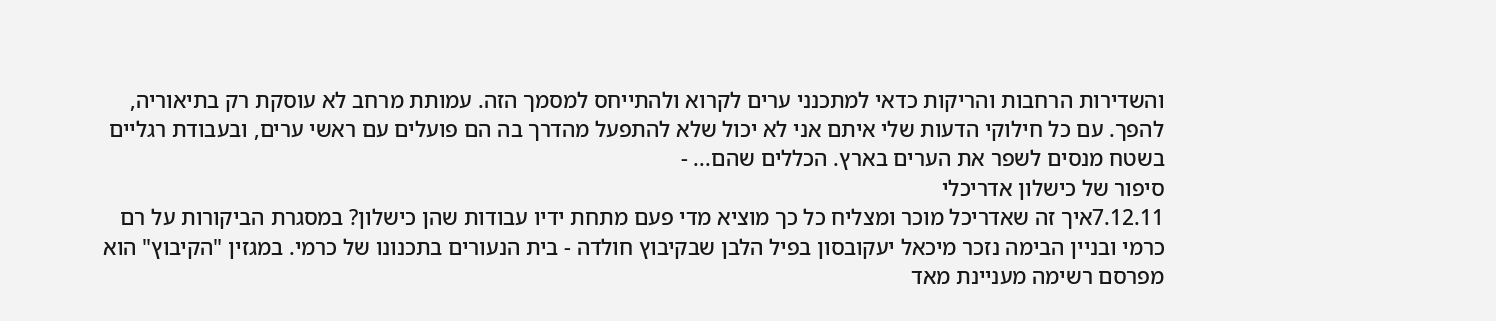והשדירות הרחבות והריקות כדאי למתכנני ערים לקרוא ולהתייחס למסמך הזה. עמותת מרחב לא עוסקת רק בתיאוריה, להפך. עם כל חילוקי הדעות שלי איתם אני לא יכול שלא להתפעל מהדרך בה הם פועלים עם ראשי ערים, ובעבודת רגליים בשטח מנסים לשפר את הערים בארץ. הכללים שהם... -
סיפור של כישלון אדריכלי
7.12.11איך זה שאדריכל מוכר ומצליח כל כך מוציא מדי פעם מתחת ידיו עבודות שהן כישלון? במסגרת הביקורות על רם כרמי ובניין הבימה נזכר מיכאל יעקובסון בפיל הלבן שבקיבוץ חולדה - בית הנעורים בתכנונו של כרמי. במגזין "הקיבוץ" הוא מפרסם רשימה מעניינת מאד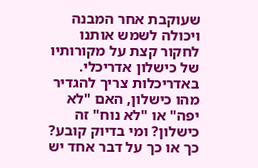שעוקבת אחר המבנה ויכולה לשמש אותנו לחקור קצת על מקורותיו של כישלון אדריכלי. באדריכלות צריך להגדיר מהו כישלון, האם "לא יפה" או "לא נוח" זה כישלון? ומי בדיוק קובע? כך או כך על דבר אחד יש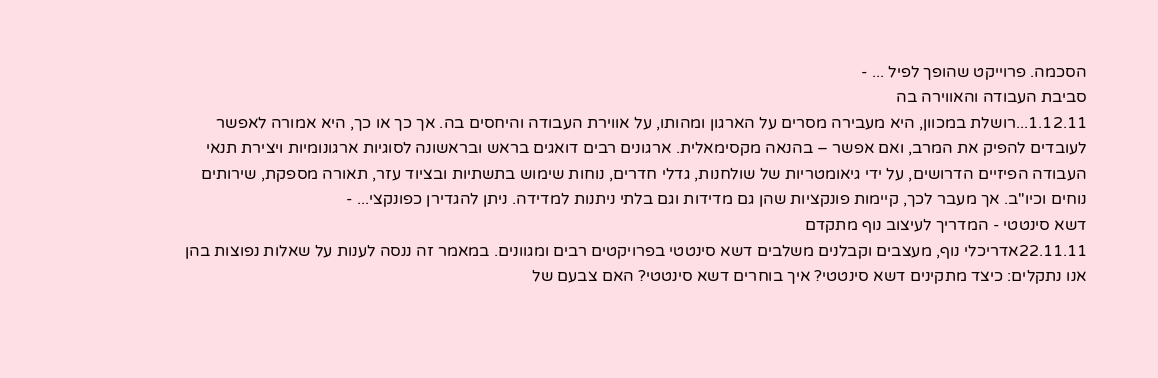הסכמה. פרוייקט שהופך לפיל ... -
סביבת העבודה והאווירה בה
1.12.11...רושלת במכוון, היא מעבירה מסרים על הארגון ומהותו, על אווירת העבודה והיחסים בה. אך כך או כך, היא אמורה לאפשר לעובדים להפיק את המרב, ואם אפשר – בהנאה מקסימאלית. ארגונים רבים דואגים בראש ובראשונה לסוגיות ארגונומיות ויצירת תנאי העבודה הפיזיים הדרושים, על ידי גיאומטריות של שולחנות, גדלי חדרים, נוחות שימוש בתשתיות ובציוד עזר, תאורה מספקת, שירותים נוחים וכיו"ב. אך מעבר לכך, קיימות פונקציות שהן גם מדידות וגם בלתי ניתנות למדידה. ניתן להגדירן כפונקצי... -
דשא סינטטי - המדריך לעיצוב נוף מתקדם
22.11.11אדריכלי נוף, מעצבים וקבלנים משלבים דשא סינטטי בפרויקטים רבים ומגוונים. במאמר זה ננסה לענות על שאלות נפוצות בהן אנו נתקלים: כיצד מתקינים דשא סינטטי? איך בוחרים דשא סינטטי? האם צבעם של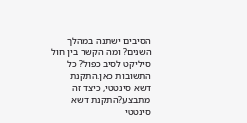הסיבים ישתנה במהלך השנים? ומה הקשר בין חול סיליקט לסיב כפול? כל התשובות כאן.התקנת דשא סינטטי, כיצד זה מתבצע?התקנת דשא סינטטי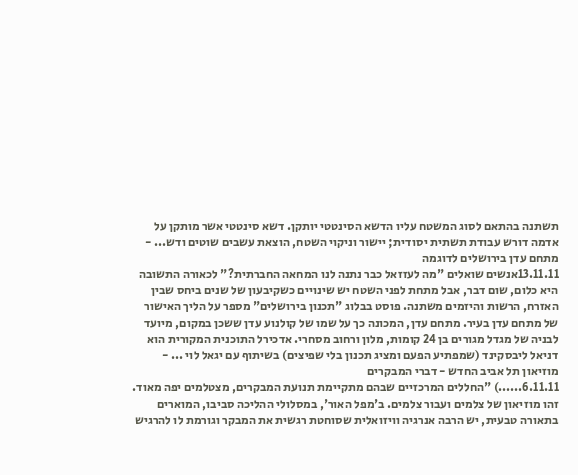תשתנה בהתאם לסוג המשטח עליו הדשא הסינטטי יותקן. דשא סינטטי אשר מותקן על אדמה דורש עבודת תשתית יסודית; יישור וניקוי השטח, הוצאת עשבים שוטים ודש... -
מתחם עדן בירושלים לדוגמה
13.11.11אנשים שואלים "מה לעזזאל כבר נתנה לנו המחאה החברתית?" לכאורה התשובה היא כלום, שום דבר, אבל מתחת לפני השטח יש שינויים כשקיבעון של שנים ביחס שבין האזרח, הרשות והיזמים משתנה. פוסט בבלוג "תכנון בירושלים" מספר על הליך האישור של מתחם עדן בעיר. מתחם עדן, המכונה כך על שמו של קולנוע עדן ששכן במקום, מיועד לבניה של מגדל מגורים בן 24 קומות, מלון ורחוב מסחרי. אדכירל התוכנית המקורית הוא דניאל ליבסקינד (שמפתיע הפעם ומציג תכנון בלי שפיצים) בשיתוף עם יגאל לוי ... -
מוזיאון תל אביב החדש - דברי המבקרים
6.11.11......) "החללים המרכזיים שבהם מתקיימת תנועת המבקרים, מצטלמים יפה מאוד. זהו מוזיאון של צלמים ועבור צלמים. ב'מפל האור', במסלולי ההליכה סביבו, המוארים בתאורה טבעית, יש הרבה אנרגיה וויזואלית שסוחטת רגשית את המבקר וגורמת לו להרגיש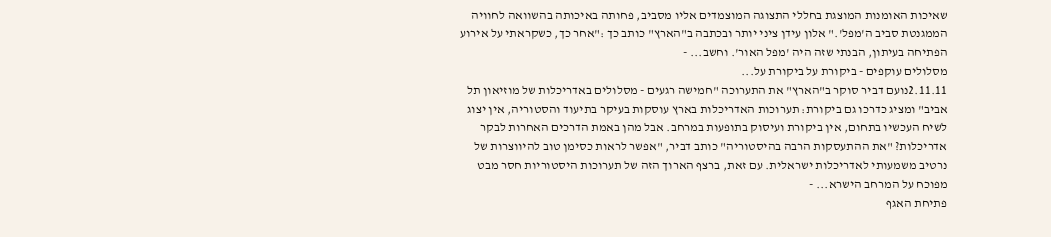שאיכות האומנות המוצגת בחללי התצוגה המוצמדים אליו מסביב, פחותה באיכותה בהשוואה לחוויה הממגנטת סביב ה'מפל'." אלון עידן ציני יותר ובכתבה ב"הארץ" כותב כך :"אחר כך, כשקראתי על אירוע הפתיחה בעיתון, הבנתי שזה היה 'מפל האור'. וחשב... -
מסלולים עוקפים - ביקורת על ביקורת על...
2.11.11נועם דביר סוקר ב"הארץ" את התערוכה "חמישה רגעים - מסלולים באדריכלות של מוזיאון תל אביב" ומציג כדרכו גם ביקורת: תערוכות האדריכלות בארץ עוסקות בעיקר בתיעוד והסטוריה, אין יצוג לשיח העכשיו בתחום, אין ביקורת ועיסוק בתופעות במרחב. אבל מהן באמת הדרכים האחרות לבקר אדריכלות? "את ההתעסקות הרבה בהיסטוריה" כותב דביר, "אפשר לראות כסימן טוב להיווצרות של נרטיב משמעותי לאדריכלות ישראלית. עם זאת, ברצף הארוך הזה של תערוכות היסטוריות חסר מבט מפוכח על המרחב הישרא... -
פתיחת האגף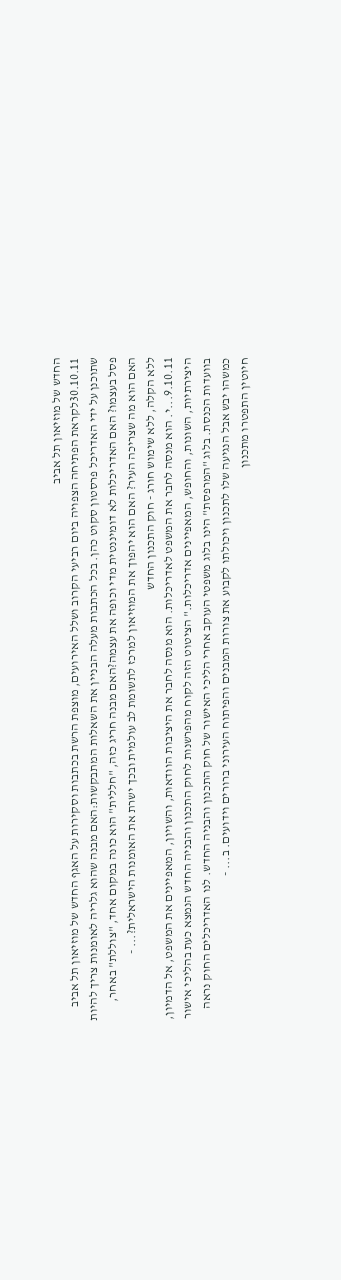החדש של מוזיאון תל אביב
30.10.11לקראת הפתיחה הצפויה ביום רביעי הקרוב ושלל האירועים, מוצפת הרשת בכתבות וסקירות על האגף החדש של מוזיאון תל אביב שתוכנן על ידי האדריכל פרסטון סקוט כהן. בכל הכתבות מעלה הבניין את השאלות המתבקשות:האם מבנה שהוא גלריה לאומנות צריך להיות פסל בעצמו? האם האדריכלות לא דומיננטית מדי וכופה את עצמה?האם מבנה חריג כזה, "חללית" הוא כונה במקום אחד, "צוללת" באחר, האם הוא מה שצריכה העיר? האם הוא יהפוך את המוזיאון למרכז לתשומת לב עולמית ובכך ישרת את האומנות הישראלית?... -
ללא הקלה, ללא שימוש חורג - חוק התכנון החדש
9.10.11...י. הוא מנסה לחבר את המשפט לאדריכלות. הוא מנסה לחבר את היציבות הוודאות, והשויון, המאפיינים את המשפט, אל הדמיון, היצירתיות, השונות, והחופש, המאפיינים אדריכלות." הציטוט הזה לקוח מהפרשנות לחוק התכנון והבניה החדש הנמצא כעת בהליכי אישור בוועדות הכנסת. בלוג "המרפסת" הינו בלוג משפטי העוקב אחרי הליכי האישור של חוק התכנון והבניה החדש. לנו האדריכלים החוק נראה כמשהו יבש אבל הנגיעה שלו לתכנון ויכולתו לקבוע את צורות המבנים והפיתוח העירוני ברורים וידועים. ב... -
חיוטין התפטרו מתכנון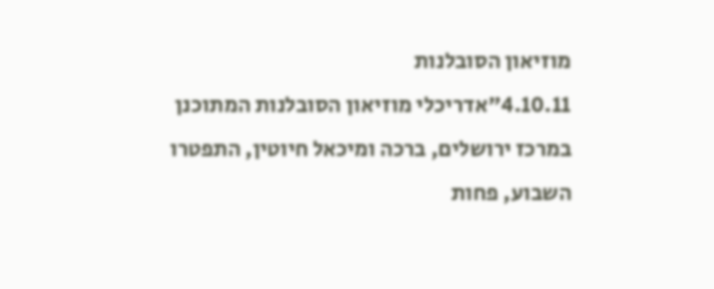מוזיאון הסובלנות
4.10.11"אדריכלי מוזיאון הסובלנות המתוכנן במרכז ירושלים, ברכה ומיכאל חיוטין, התפטרו השבוע, פחות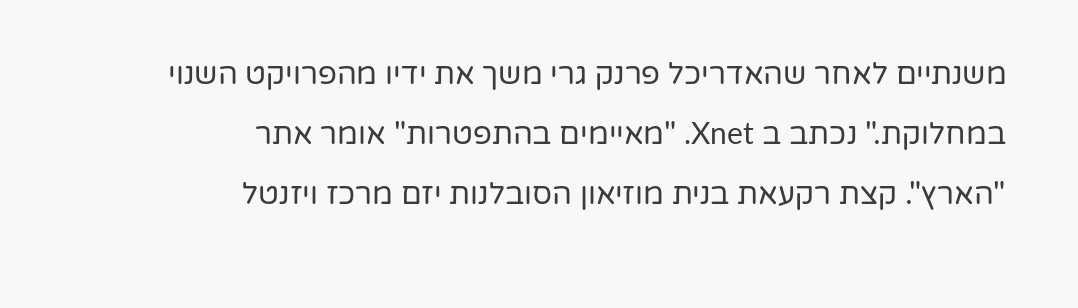משנתיים לאחר שהאדריכל פרנק גרי משך את ידיו מהפרויקט השנוי במחלוקת." נכתב ב Xnet. "מאיימים בהתפטרות" אומר אתר "הארץ". קצת רקעאת בנית מוזיאון הסובלנות יזם מרכז ויזנטל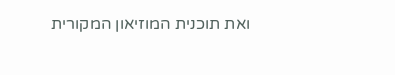ואת תוכנית המוזיאון המקורית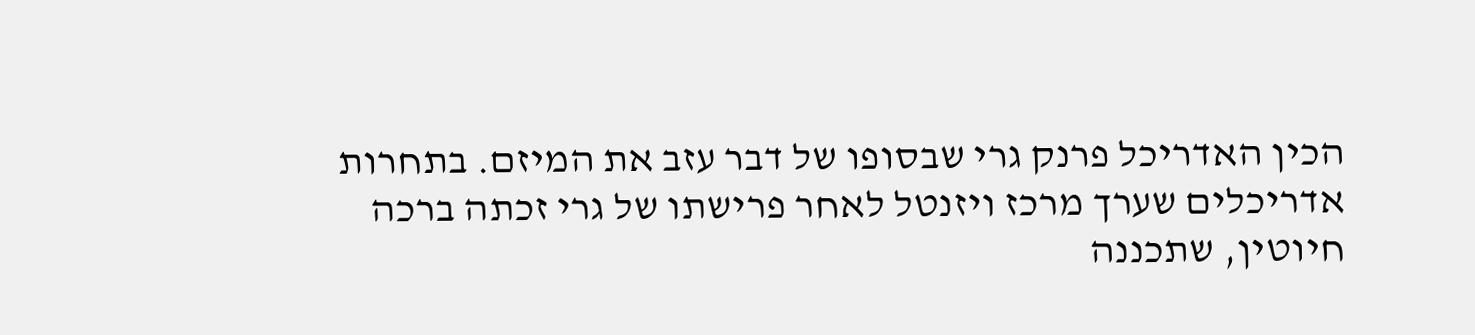הכין האדריכל פרנק גרי שבסופו של דבר עזב את המיזם. בתחרות אדריכלים שערך מרכז ויזנטל לאחר פרישתו של גרי זכתה ברכה חיוטין, שתכננה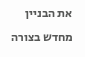את הבניין מחדש בצורה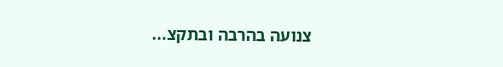צנועה בהרבה ובתקצ...